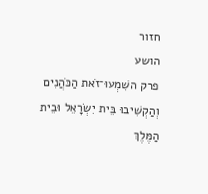חזור
הושע
פרק השִׁמְעוּ־זֹאת הַכֹּהֲנִים וְהַקְשִׁיבוּ בֵּית יִשְׂרָאֵל וּבֵית הַמֶּלֶךְ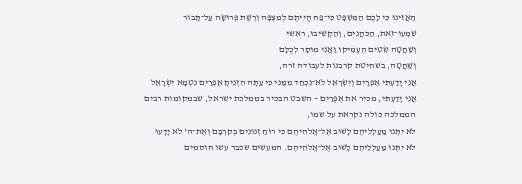הַאֲזִינוּ כִּי לָכֶם הַמִּשְׁפָּט כִּי־פַח הֱיִיתֶם לְמִצְפָּה וְרֶשֶׁת פְּרוּשָׂה עַל־תָּבוֹר
שִׁמְעוּ־זֹאת, הַכֹּהֲנִים, וְהַקְשִׁיבוּ, ראשי
וְשַׁחֲטָה שֵׂטִים הֶעְמִיקוּ וַאֲנִי מוּסָר לְכֻלָּם
וְשַׁחֲטָה, בשחיטת קרבנות לעבודה זרה,
אֲנִי יָדַעְתִּי אֶפְרַיִם וְיִשְׂרָאֵל לֹא־נִכְחַד מִמֶּנִּי כִּי עַתָּה הִזְנֵיתָ אֶפְרַיִם נִטְמָא יִשְׂרָאֵל
אֲנִי יָדַעְתִּי, מכיר את אֶפְרַיִם – השבט הבכיר בממלכת ישראל, שבמקומות רבים הממלכה כולה נקראת על שמו,
לֹא יִתְּנוּ מַעַלְלֵיהֶם לָשׁוּב אֶל־אֱלֹהֵיהֶם כִּי רוּחַ זְנוּנִים בְּקִרְבָּם וְאֶת־ה' לֹא יָדָעוּ
לֹא יִתְּנוּ מַעַלְלֵיהֶם לָשׁוּב אֶל־אֱלֹהֵיהֶם. המעשים שכבר עשו חוסמים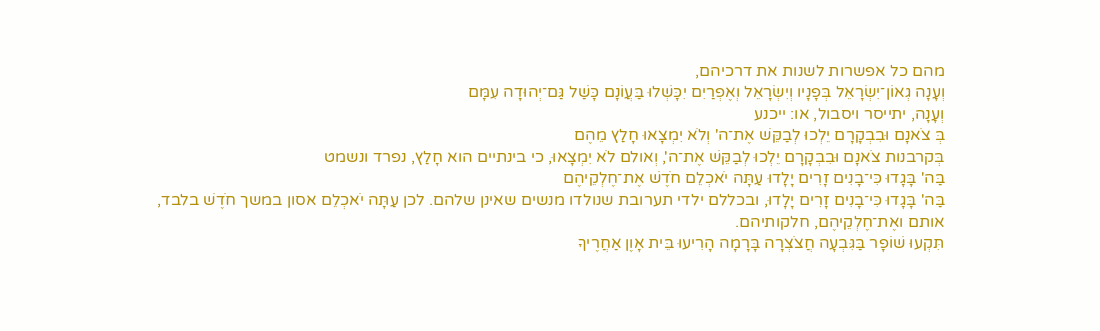מהם כל אפשרות לשנות את דרכיהם,
וְעָנָה גְאוֹן־יִשְׂרָאֵל בְּפָנָיו וְיִשְׂרָאֵל וְאֶפְרַיִם יִכָּשְׁלוּ בַּעֲוֹנָם כָּשַׁל גַּם־יְהוּדָה עִמָּם
וְעָנָה, יתייסר ויסבול, או: ייכנע
בְּ צֹאנָם וּבִבְקָרָם יֵלְכוּ לְבַקֵּשׁ אֶת־ה' וְלֹא יִמְצָאוּ חָלַץ מֵהֶם
בְּקרבנות צֹאנָם וּבִבְקָרָם יֵלְכוּ לְבַקֵּשׁ אֶת־ה', וְאולם לֹא יִמְצָאוּ, כי בינתיים הוא חָלַץ, נפרד ונשמט
בַּה' בָּגָדוּ כִּי־בָנִים זָרִים יָלָדוּ עַתָּה יֹאכְלֵם חֹדֶשׁ אֶת־חֶלְקֵיהֶם
בַּה' בָּגָדוּ כִּי־בָנִים זָרִים יָלָדוּ, ובכללם ילדי תערובת שנולדו מנשים שאינן שלהם. לכן עַתָּה יֹאכְלֵם אסון במשך חֹדֶשׁ בלבד, אותם ואֶת־חֶלְקֵיהֶם, חלקותיהם.
תִּקְעוּ שׁוֹפָר בַּגִּבְעָה חֲצֹצְרָה בָּרָמָה הָרִיעוּ בֵּית אָוֶן אַחֲרֶיךָ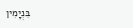בִּנְיָמִין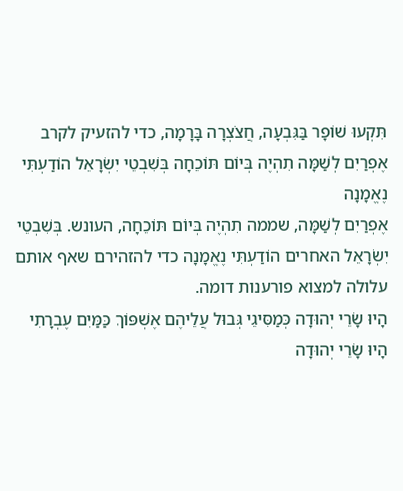תִּקְעוּ שׁוֹפָר בַּגִּבְעָה, חֲצֹצְרָה בָּרָמָה, כדי להזעיק לקרב
אֶפְרַיִם לְשַׁמָּה תִהְיֶה בְּיוֹם תּוֹכֵחָה בְּשִׁבְטֵי יִשְׂרָאֵל הוֹדַעְתִּי נֶאֱמָנָה
אֶפְרַיִם לְשַׁמָּה, שממה תִהְיֶה בְּיוֹם תּוֹכֵחָה, העונש. בְּשִׁבְטֵי יִשְׂרָאֵל האחרים הוֹדַעְתִּי נֶאֱמָנָה כדי להזהירם שאף אותם עלולה למצוא פורענות דומה.
הָיוּ שָׂרֵי יְהוּדָה כְּמַסִּיגֵי גְּבוּל עֲלֵיהֶם אֶשְׁפּוֹךְ כַּמַּיִם עֶבְרָתִי
הָיוּ שָׂרֵי יְהוּדָה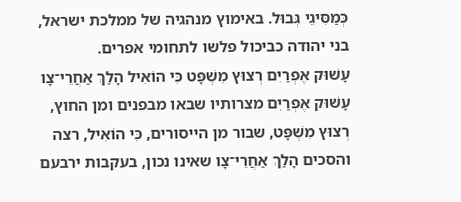כְּמַסִּיגֵי גְּבוּל. באימוץ מנהגיה של ממלכת ישראל, בני יהודה כביכול פלשו לתחומי אפרים.
עָשׁוּק אֶפְרַיִם רְצוּץ מִשְׁפָּט כִּי הוֹאִיל הָלַךְ אַחֲרֵי־צָו
עָשׁוּק אֶפְרַיִם מצרותיו שבאו מבפנים ומן החוץ, רְצוּץ מִשְׁפָּט, שבור מן הייסורים, כִּי הוֹאִיל, רצה והסכים הָלַךְ אַחֲרֵי־צָו שאינו נכון, בעקבות ירבעם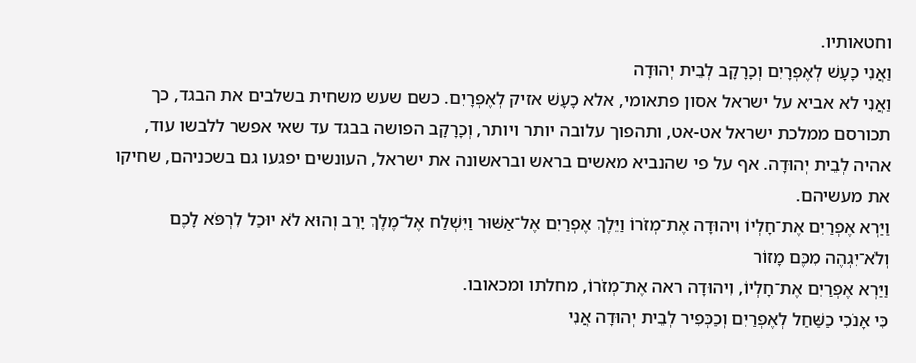וחטאותיו.
וַאֲנִי כָעָשׁ לְאֶפְרָיִם וְכָרָקָב לְבֵית יְהוּדָה
וַאֲנִי לא אביא על ישראל אסון פתאומי, אלא כָעָשׁ אזיק לְאֶפְרָיִם. כשם שעש משחית בשלבים את הבגד, כך תכורסם ממלכת ישראל אט-אט, ותהפוך עלובה יותר ויותר, וְכָרָקָב הפושה בבגד עד שאי אפשר ללבשו עוד, אהיה לְבֵית יְהוּדָה. אף על פי שהנביא מאשים בראש ובראשונה את ישראל, העונשים יפגעו גם בשכניהם, שחיקו את מעשיהם.
וַיַּרְא אֶפְרַיִם אֶת־חָלְיוֹ וִיהוּדָה אֶת־מְזֹרוֹ וַיֵּלֶךְ אֶפְרַיִם אֶל־אַשּׁוּר וַיִּשְׁלַח אֶל־מֶלֶךְ יָרֵב וְהוּא לֹא יוּכַל לִרְפֹּא לָכֶם וְלֹא־יִגְהֶה מִכֶּם מָזוֹר
וַיַּרְא אֶפְרַיִם אֶת־חָלְיוֹ, וִיהוּדָה ראה אֶת־מְזֹרוֹ, מחלתו ומכאובו.
כִּי אָנֹכִי כַשַּׁחַל לְאֶפְרַיִם וְכַכְּפִיר לְבֵית יְהוּדָה אֲנִי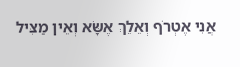אֲנִי אֶטְרֹף וְאֵלֵךְ אֶשָּׂא וְאֵין מַצִּיל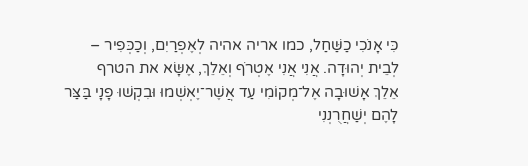כִּי אָנֹכִי כַשַּׁחַל, כמו אריה אהיה לְאֶפְרַיִם, וְכַכְּפִיר – לְבֵית יְהוּדָה. אֲנִי אֲנִי אֶטְרֹף וְאֵלֵךְ, אֶשָּׂא את הטרף
אֵלֵךְ אָשׁוּבָה אֶל־מְקוֹמִי עַד אֲשֶׁר־יֶאְשְׁמוּ וּבִקְשׁוּ פָנָי בַּצַּר לָהֶם יְשַׁחֲרֻנְנִי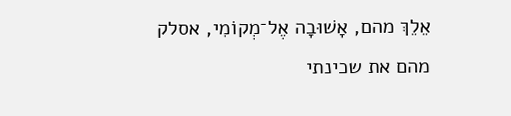אֵלֵךְ מהם, אָשׁוּבָה אֶל־מְקוֹמִי, אסלק מהם את שכינתי